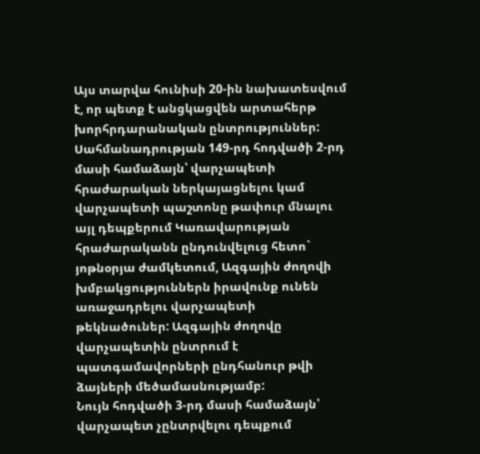Այս տարվա հունիսի 20-ին նախատեսվում է, որ պետք է անցկացվեն արտահերթ խորհրդարանական ընտրություններ:
Սահմանադրության 149-րդ հոդվածի 2-րդ մասի համաձայն՝ վարչապետի հրաժարական ներկայացնելու կամ վարչապետի պաշտոնը թափուր մնալու այլ դեպքերում Կառավարության հրաժարականն ընդունվելուց հետո` յոթնօրյա ժամկետում, Ազգային ժողովի խմբակցություններն իրավունք ունեն առաջադրելու վարչապետի թեկնածուներ: Ազգային ժողովը վարչապետին ընտրում է պատգամավորների ընդհանուր թվի ձայների մեծամասնությամբ:
Նույն հոդվածի 3-րդ մասի համաձայն՝ վարչապետ չընտրվելու դեպքում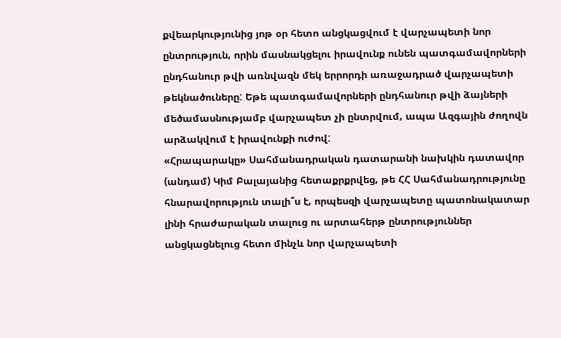քվեարկությունից յոթ օր հետո անցկացվում է վարչապետի նոր ընտրություն, որին մասնակցելու իրավունք ունեն պատգամավորների ընդհանուր թվի առնվազն մեկ երրորդի առաջադրած վարչապետի թեկնածուները: Եթե պատգամավորների ընդհանուր թվի ձայների մեծամասնությամբ վարչապետ չի ընտրվում, ապա Ազգային ժողովն արձակվում է իրավունքի ուժով:
«Հրապարակը» Սահմանադրական դատարանի նախկին դատավոր (անդամ) Կիմ Բալայանից հետաքրքրվեց, թե ՀՀ Սահմանադրությունը հնարավորություն տալի՞ս է, որպեսզի վարչապետը պատոնակատար լինի հրաժարական տալուց ու արտահերթ ընտրություններ անցկացնելուց հետո մինչև նոր վարչապետի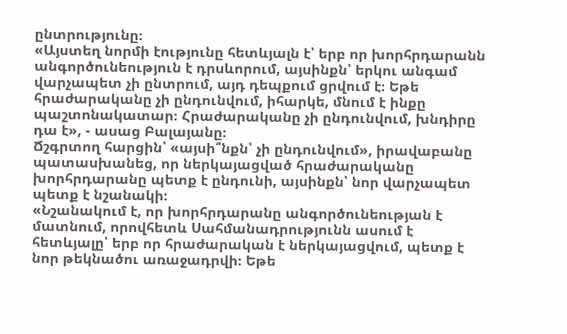ընտրությունը։
«Այստեղ նորմի էությունը հետևյալն է՝ երբ որ խորհրդարանն անգործունեություն է դրսևորում, այսինքն՝ երկու անգամ վարչապետ չի ընտրում, այդ դեպքում ցրվում է։ Եթե հրաժարականը չի ընդունվում, իհարկե, մնում է ինքը պաշտոնակատար։ Հրաժարականը չի ընդունվում, խնդիրը դա է», - ասաց Բալայանը։
Ճշգրտող հարցին՝ «այսի՞նքն՝ չի ընդունվում», իրավաբանը պատասխանեց, որ ներկայացված հրաժարականը խորհրդարանը պետք է ընդունի, այսինքն՝ նոր վարչապետ պետք է նշանակի։
«Նշանակում է, որ խորհրդարանը անգործունեության է մատնում, որովհետև Սահմանադրությունն ասում է հետևյալը՝ երբ որ հրաժարական է ներկայացվում, պետք է նոր թեկնածու առաջադրվի։ Եթե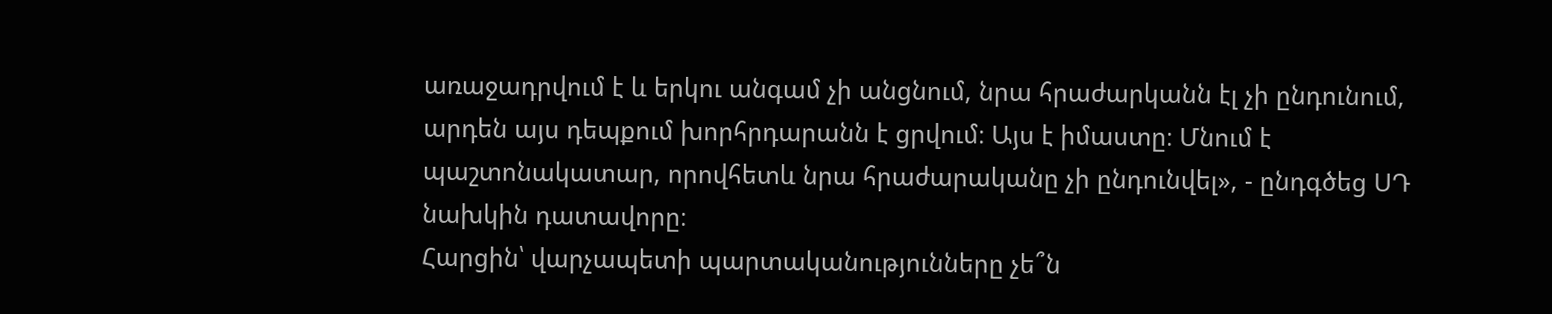առաջադրվում է և երկու անգամ չի անցնում, նրա հրաժարկանն էլ չի ընդունում, արդեն այս դեպքում խորհրդարանն է ցրվում։ Այս է իմաստը։ Մնում է պաշտոնակատար, որովհետև նրա հրաժարականը չի ընդունվել», - ընդգծեց ՍԴ նախկին դատավորը։
Հարցին՝ վարչապետի պարտականությունները չե՞ն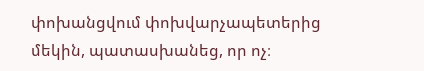փոխանցվում փոխվարչապետերից մեկին, պատասխանեց, որ ոչ։